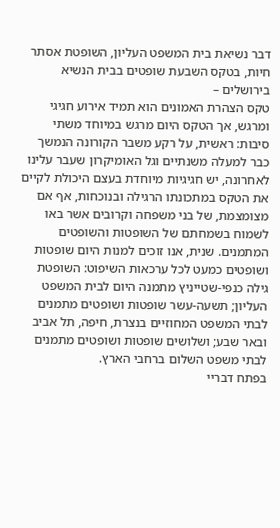דבר נשיאת בית המשפט העליון, השופטת אסתר חיות, בטקס השבעת שופטים בבית הנשיא בירושלים –
טקס הצהרת האמונים הוא תמיד אירוע חגיגי ומרגש, אך הטקס היום מרגש במיוחד משתי סיבות: ראשית, על רקע משבר הקורונה הנמשך כבר למעלה משנתיים וגל האומיקרון שעבר עלינו לאחרונה, יש חגיגיות מיוחדת בעצם היכולת לקיים את הטקס במתכונתו הרגילה ובנוכחות, אף אם מצומצמת, של בני משפחה וקרובים אשר באו לשמוח בשמחתם של השופטות והשופטים המתמנים. שנית, אנו זוכים למנות היום שופטות ושופטים כמעט לכל ערכאות השיפוט: השופטת גילה כנפי-שטייניץ מתמנה היום לבית המשפט העליון; תשעה-עשר שופטות ושופטים מתמנים לבתי המשפט המחוזיים בנצרת, חיפה, תל אביב ובאר שבע; ושלושים שופטות ושופטים מתמנים לבתי משפט השלום ברחבי הארץ.
בפתח דבריי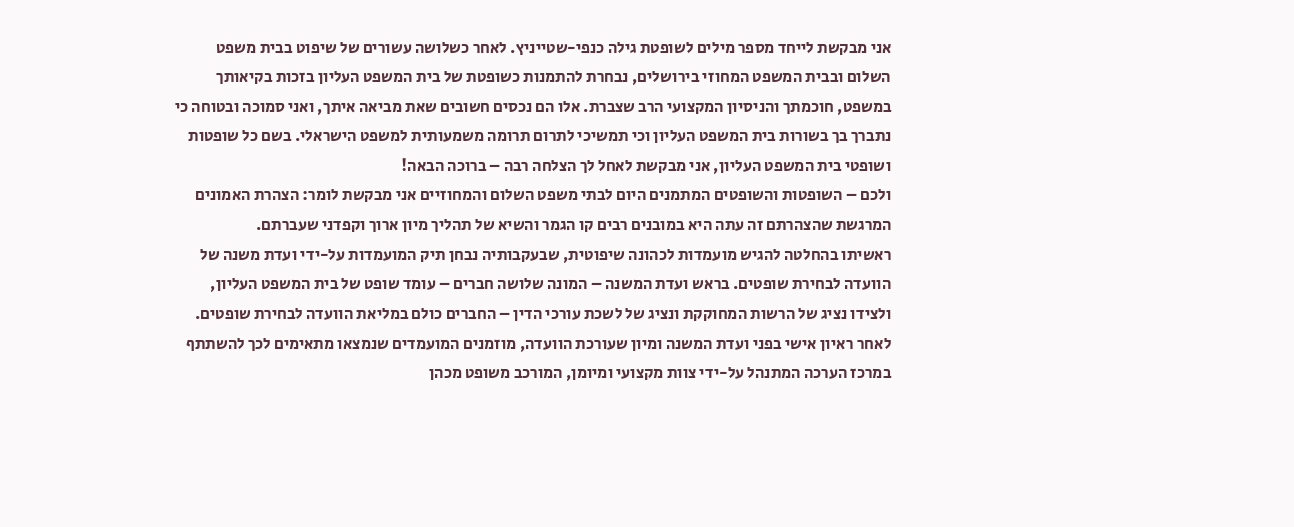אני מבקשת לייחד מספר מילים לשופטת גילה כנפי-שטייניץ. לאחר כשלושה עשורים של שיפוט בבית משפט השלום ובבית המשפט המחוזי בירושלים, נבחרת להתמנות כשופטת של בית המשפט העליון בזכות בקיאותך במשפט, חוכמתך והניסיון המקצועי הרב שצברת. אלו הם נכסים חשובים שאת מביאה איתך, ואני סמוכה ובטוחה כי נתברך בך בשורות בית המשפט העליון וכי תמשיכי לתרום תרומה משמעותית למשפט הישראלי. בשם כל שופטות ושופטי בית המשפט העליון, אני מבקשת לאחל לך הצלחה רבה – ברוכה הבאה!
ולכם – השופטות והשופטים המתמנים היום לבתי משפט השלום והמחוזיים אני מבקשת לומר: הצהרת האמונים המרגשת שהצהרתם זה עתה היא במובנים רבים קו הגמר והשיא של תהליך מיון ארוך וקפדני שעברתם.
ראשיתו בהחלטה להגיש מועמדות לכהונה שיפוטית, שבעקבותיה נבחן תיק המועמדות על-ידי ועדת משנה של הוועדה לבחירת שופטים. בראש ועדת המשנה – המונה שלושה חברים – עומד שופט של בית המשפט העליון, ולצידו נציג של הרשות המחוקקת ונציג של לשכת עורכי הדין – החברים כולם במליאת הוועדה לבחירת שופטים.
לאחר ראיון אישי בפני ועדת המשנה ומיון שעורכת הוועדה, מוזמנים המועמדים שנמצאו מתאימים לכך להשתתף במרכז הערכה המתנהל על-ידי צוות מקצועי ומיומן, המורכב משופט מכהן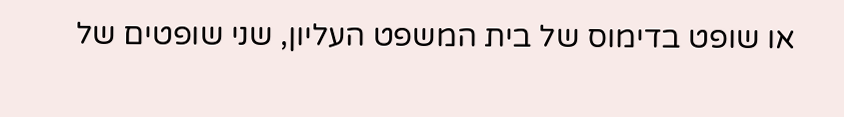או שופט בדימוס של בית המשפט העליון, שני שופטים של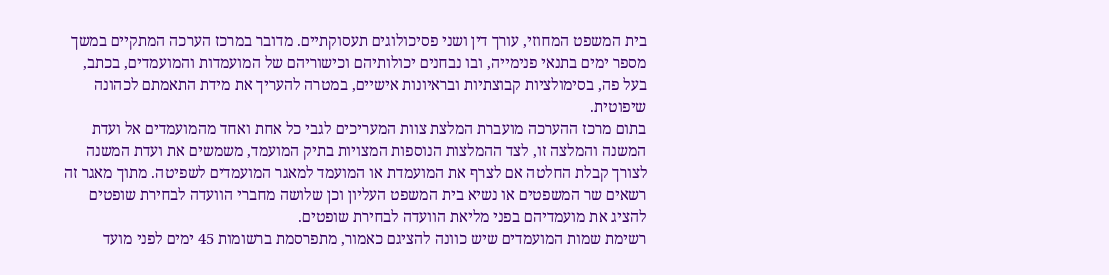בית המשפט המחוזי, עורך דין ושני פסיכולוגים תעסוקתיים. מדובר במרכז הערכה המתקיים במשך מספר ימים בתנאי פנימייה, ובו נבחנים יכולותיהם וכישוריהם של המועמדות והמועמדים, בכתב, בעל פה, בסימולציות קבוצתיות ובראיונות אישיים, במטרה להעריך את מידת התאמתם לכהונה שיפוטית.
בתום מרכז ההערכה מועברת המלצת צוות המעריכים לגבי כל אחת ואחד מהמועמדים אל ועדת המשנה והמלצה זו, לצד ההמלצות הנוספות המצויות בתיק המועמד, משמשים את ועדת המשנה לצורך קבלת החלטה אם לצרף את המועמדת או המועמד למאגר המועמדים לשפיטה. מתוך מאגר זה רשאים שר המשפטים או נשיא בית המשפט העליון וכן שלושה מחברי הוועדה לבחירת שופטים להציג את מועמדיהם בפני מליאת הוועדה לבחירת שופטים.
רשימת שמות המועמדים שיש כוונה להציגם כאמור, מתפרסמת ברשומות 45 ימים לפני מועד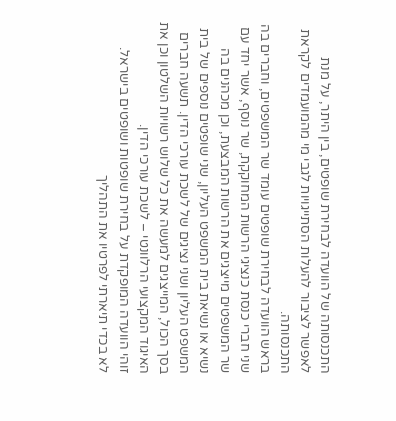התכנסותה של הוועדה לבחירת שופטים, בין היתר, על מנת לאפשר לציבור להעלות הסתייגויות לגבי מי מהמועמדים לקראת התכנסותה.
בראש הוועדה לבחירת שופטים עומד שר המשפטים, וחברים בה שני חברי כנסת כנציגי הרשות המחוקקת, שר נוסף, אשר יחד עם שר המשפטים מייצגים את הרשות המבצעת, וכן מכהנים בה נשיא או נשיאת בית המשפט העליון, שני שופטים נוספים של בית המשפט העליון ושני נציגים של לשכת עורכי הדין. תשעה חברים בסך הכול, המייצגים למעשה את כל שלוש רשויות השלטון וכן את האיגוד המקצועי הרלוונטי – לשכת עורכי הדין.
זוהי הוועדה המופקדת על בחירת שופטות ושופטים בישראל.
לא בכדי תיארתי לפרטיו את התהליך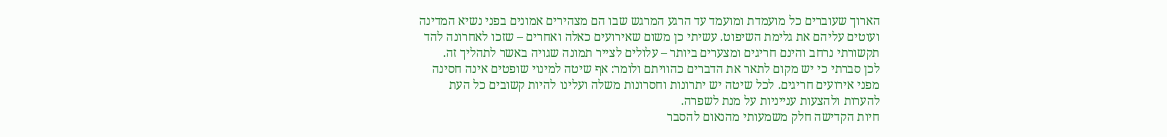הארוך שעוברים כל מועמדת ומועמד עד הרגע המרגש שבו הם מצהירים אמונים בפני נשיא המדינה ועוטים עליהם את גלימת השיפוט. עשיתי כן משום שאירועים כאלה ואחרים – שזכו לאחרונה להד תקשורתי נרחב והינם חריגים ומצערים ביותר – עלולים לצייר תמונה שגויה באשר לתהליך זה.
לכן סברתי כי יש מקום לתאר את הדברים כהוויתם ולומר: אף שיטה למינוי שופטים אינה חסינה מפני אירועים חריגים. לכל שיטה יש יתרונות וחסרונות משלה ועלינו להיות קשובים כל העת להערות ולהצעות ענייניות על מנת לשפרה.
חיות הקדישה חלק משמעותי מהנאום להסבר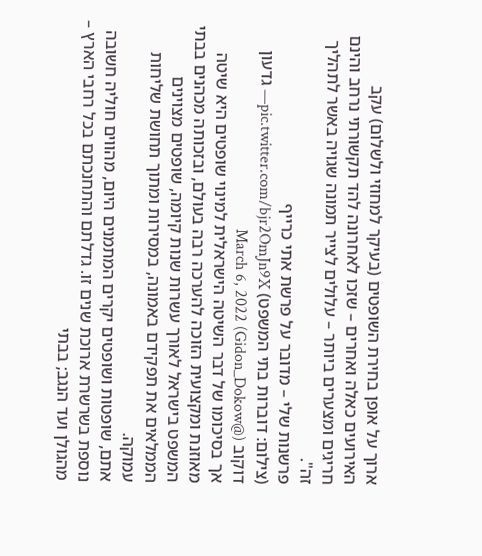ארוך על אופן בחירת השופטים (בעיקר למחוזי ולשלום) עקב האירועים כאלה ואחרים – שזכו לאחרונה להד תקשורתי נרחב והינם חריגים ומצערים ביותר – עלולים לצייר תמונה שגויה באשר לתהליך זה".
פרשנות שלי – מדובר על פרשת אתי כרייף
(צילום: דוברות בתי המשפט) pic.twitter.com/bjr2OmJn9X— גדעון דוקוב (@Gidon_Dokow) March 6, 2022
אך בסיכומו של דבר השיטה הישראלית למינוי שופטים היא שיטה מאוזנת ומקצועית הזוכה להערכה רבה בעולם, ובזכותה מכהנים בבתי המשפט בישראל לאורך עשרות שנות קיומה, שופטים מצוינים הממלאים את תפקידם באמונה, במסירות ומתוך תחושת שליחות עמוקה.
אתם, שופטות ושופטים יקרים המתמנים היום, מהווים חוליה חשובה נוספת בשרשרת ארוכת שנים זו. גדלתם והתחנכתם בכל רחבי הארץ – מהגולן ועד הנגב; בבתי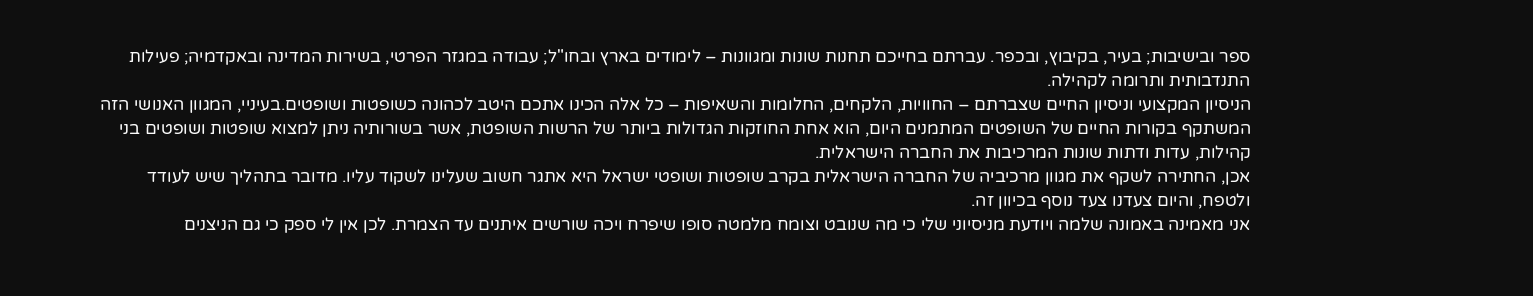ספר ובישיבות; בעיר, בקיבוץ, ובכפר. עברתם בחייכם תחנות שונות ומגוונות – לימודים בארץ ובחו"ל; עבודה במגזר הפרטי, בשירות המדינה ובאקדמיה; פעילות התנדבותית ותרומה לקהילה.
הניסיון המקצועי וניסיון החיים שצברתם – החוויות, הלקחים, החלומות והשאיפות – כל אלה הכינו אתכם היטב לכהונה כשופטות ושופטים.בעיניי, המגוון האנושי הזה המשתקף בקורות החיים של השופטים המתמנים היום, הוא אחת החוזקות הגדולות ביותר של הרשות השופטת, אשר בשורותיה ניתן למצוא שופטות ושופטים בני קהילות, עדות ודתות שונות המרכיבות את החברה הישראלית.
אכן, החתירה לשקף את מגוון מרכיביה של החברה הישראלית בקרב שופטות ושופטי ישראל היא אתגר חשוב שעלינו לשקוד עליו. מדובר בתהליך שיש לעודד ולטפח, והיום צעדנו צעד נוסף בכיוון זה.
אני מאמינה באמונה שלמה ויודעת מניסיוני שלי כי מה שנובט וצומח מלמטה סופו שיפרח ויכה שורשים איתנים עד הצמרת. לכן אין לי ספק כי גם הניצנים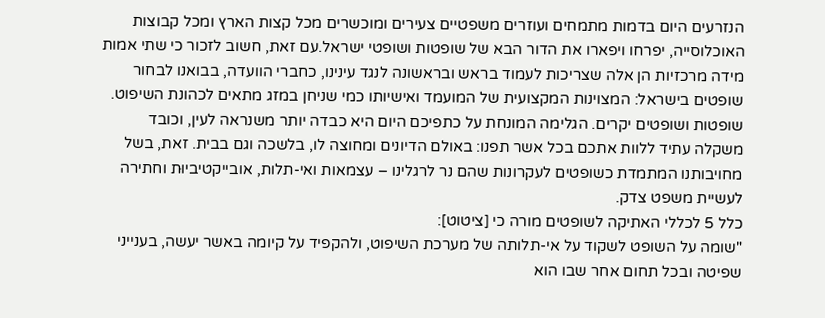הנזרעים היום בדמות מתמחים ועוזרים משפטיים צעירים ומוכשרים מכל קצות הארץ ומכל קבוצות האוכלוסייה, יפרחו ויפארו את הדור הבא של שופטות ושופטי ישראל.עם זאת, חשוב לזכור כי שתי אמות מידה מרכזיות הן אלה שצריכות לעמוד בראש ובראשונה לנגד עינינו, כחברי הוועדה, בבואנו לבחור שופטים בישראל: המצוינות המקצועית של המועמד ואישיותו כמי שניחן במזג מתאים לכהונת השיפוט.
שופטות ושופטים יקרים. הגלימה המונחת על כתפיכם היום היא כבדה יותר משנראה לעין, וכובד משקלה עתיד ללוות אתכם בכל אשר תפנו: באולם הדיונים ומחוצה לו, בלשכה וגם בבית. זאת, בשל מחויבותנו המתמדת כשופטים לעקרונות שהם נר לרגלינו – עצמאות ואי-תלות, אובייקטיביוּת וחתירה לעשיית משפט צדק.
כלל 5 לכללי האתיקה לשופטים מורה כי [ציטוט]:
"שומה על השופט לשקוד על אי-תלותה של מערכת השיפוט, ולהקפיד על קיומה באשר יעשה, בענייני שפיטה ובכל תחום אחר שבו הוא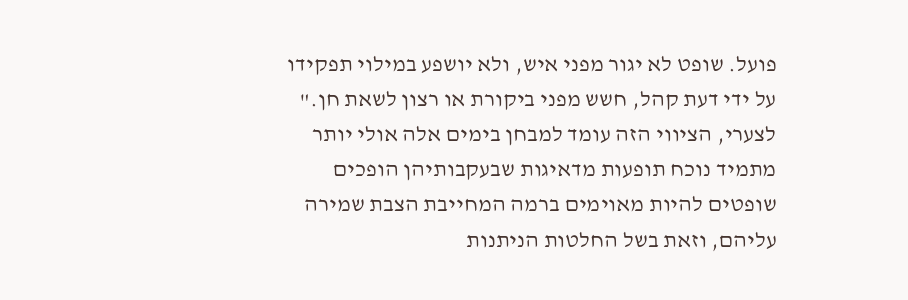פועל. שופט לא יגור מפני איש, ולא יושפע במילוי תפקידו על ידי דעת קהל, חשש מפני ביקורת או רצון לשאת חן."
לצערי, הציווי הזה עומד למבחן בימים אלה אולי יותר מתמיד נוכח תופעות מדאיגות שבעקבותיהן הופכים שופטים להיות מאוימים ברמה המחייבת הצבת שמירה עליהם, וזאת בשל החלטות הניתנות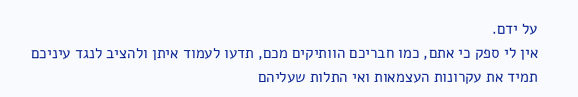על ידם.
אין לי ספק כי אתם, כמו חבריכם הוותיקים מכם, תדעו לעמוד איתן ולהציב לנגד עיניכם תמיד את עקרונות העצמאות ואי התלות שעליהם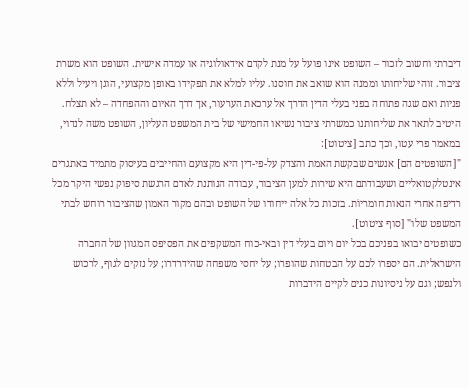דיברתי וחשוב לזכור – השופט אינו פועל על מנת לקדם אידאולוגיה או עמדה אישית. השופט הוא משרת ציבור. זוהי שליחותו וממנה הוא שואב את חוסנו. עליו למלא את תפקידו באופן מקצועי, הוגן ויעיל וללא פניות ואם שגה פתוחה בפני בעלי הדין הדרך אל ערכאת הערעור, אך דרך האיום וההפחדה – לא תצלח.
היטיב לתאר את שליחותנו כמשרתי ציבור נשיאו החמישי של בית המשפט העליון, השופט משה לנדוי, במאמר פרי עטו, וכך כתב [ציטוט]:
"[השופטים הם] אנשים שבקשת האמת והצדק על-פי-דין היא מקצועם והחייבים בעיסוק מתמיד באתגרים אינטלקטואליים ושעבודתם היא שירות למען הציבור, עבודה הנותנת לאדם הרגשת סיפוק נפשי היקר מכל רדיפה אחרי הנאות חומריוֹת. בזכות כל אלה ייחודו של השופט ובהם מקור האמון שהציבור רוחש לבתי המשפט שלו" [סוף ציטוט].
כשופטים יבואו בפניכם בכל יום ויום בעלי דין ובאי-כוח המשקפים את הפסיפס המגוון של החברה הישראלית. הם יספרו לכם על הבטחות שהופרו; על יחסי משפחה שהידרדרו; על נזקים לגוף, לרכוש ולנפש; וגם על ניסיונות כנים לקיים הידברות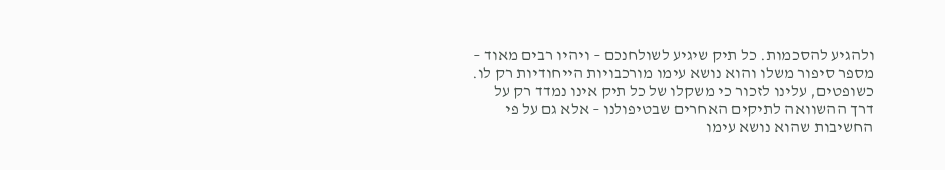ולהגיע להסכמות. כל תיק שיגיע לשולחנכם – ויהיו רבים מאוד – מספר סיפור משלו והוא נושא עימו מורכבויות הייחודיות רק לו.
כשופטים, עלינו לזכור כי משקלו של כל תיק אינו נמדד רק על דרך ההשוואה לתיקים האחרים שבטיפולנו – אלא גם על פי החשיבות שהוא נושא עימו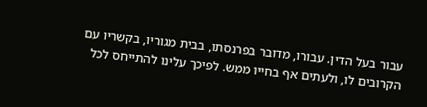עבור בעל הדין. עבורו, מדובר בפרנסתו, בבית מגוריו, בקשריו עם הקרובים לו, ולעתים אף בחייו ממש. לפיכך עלינו להתייחס לכל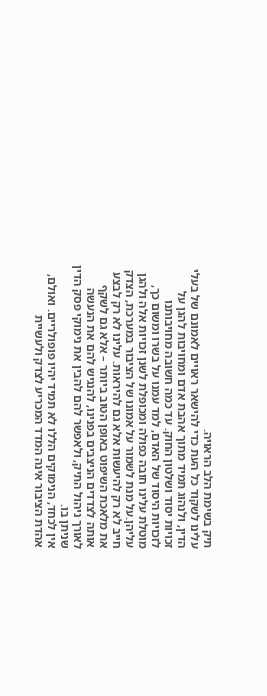תיק בשימת הלב הראויה.
עלינו לשקוד כל העת כדי להישאר ראויים לאמונם של בעלי הדין, ולנהוג תמיד מתוך אהבת אדם ומחויבות להגן על זכויות יסוד ושלטון החוק. עד כמה חשובה מחויבותנו לזכויות היסוד של האדם, למד עמנו על בשרו ומשום כך, מוטלת עלינו חובה כפולה ומכופלת לשנן זכויות אלה ולהגן עליהן.על מנת לשמור על אמונו של הציבור במערכת, הצדק חייב לא רק להיעשות אלא גם להיראות. עלינו לא רק לבצע את מלאכת השיפוט באופן הטוב ביותר – אלא גם לשקף אותה לצדדים הניצבים בפנינו, להנגיש להם את הנעשה לאורך ניהול התיק, ולאפשר להם להבין את נימוקי פסק הדין שניתן בו.
אין לכחד, הנימוקים הללו לא תמיד יהיו פופולריים. ואולם, אהדת הציבור אינה המדד המכריע לצדק ולעשיית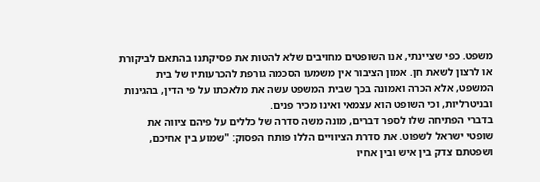משפט. כפי שציינתי, אנו השופטים מחויבים שלא להטות את פסיקתנו בהתאם לביקורת או לרצון לשאת חן. אמון הציבור אין משמעו הסכמה גורפת להכרעותיו של בית המשפט, אלא הכרה ואמונה בכך שבית המשפט עשה את מלאכתו על פי הדין, בהגינות ובניטרליות, וכי השופט הוא עצמאי ואינו מכיר פנים.
בדברי הפתיחה שלו לספר דברים, מונה משה סדרה של כללים על פיהם ציווה את שופטי ישראל לשפוט. את סדרת הציוויים הללו פותח הפסוק: "שמוע בין אחיכם, ושפטתם צדק בין איש ובין אחיו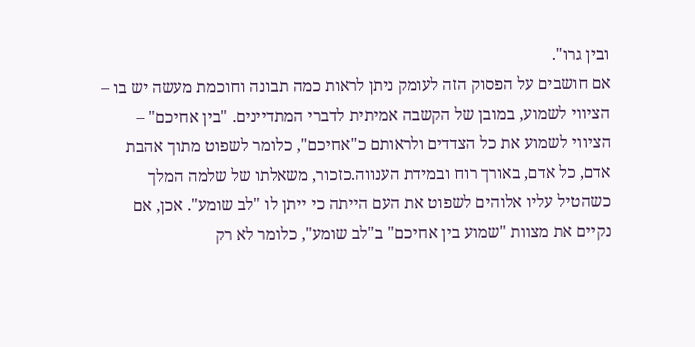ובין גרו".
אם חושבים על הפסוק הזה לעומק ניתן לראות כמה תבונה וחוכמת מעשה יש בו – הציווי לשמוע, במובן של הקשבה אמיתית לדברי המתדיינים. "בין אחיכם" – הציווי לשמוע את כל הצדדים ולראותם כ"אחיכם", כלומר לשפוט מתוך אהבת אדם, כל אדם, באורך רוח ובמידת הענווה.כזכור, משאלתו של שלמה המלך כשהטיל עליו אלוהים לשפוט את העם הייתה כי ייתן לו "לב שומע". אכן, אם נקיים את מצוות "שמוע בין אחיכם" ב"לב שומע", כלומר לא רק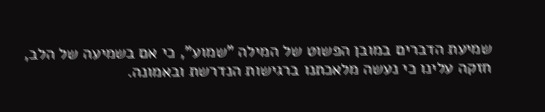שמיעת הדברים במובן הפשוט של המילה "שמוע", כי אם בשמיעה של הלב, חזקה עלינו כי נעשה מלאכתנו ברגישות הנדרשת ובאמונה.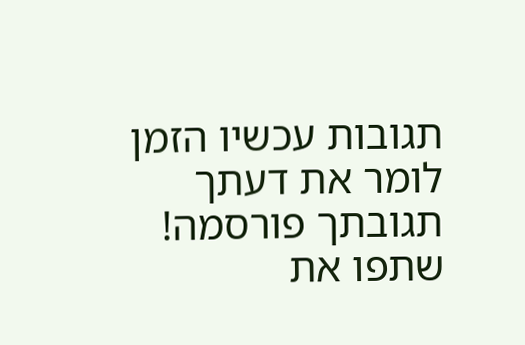תגובות עכשיו הזמן לומר את דעתך
תגובתך פורסמה! שתפו את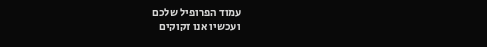עמוד הפרופיל שלכם
ועכשיו אנו זקוקים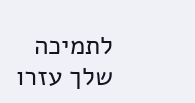לתמיכה שלך עזרו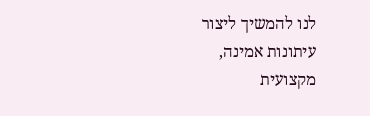לנו להמשיך ליצור עיתונות אמינה, מקצועית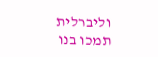וליברלית
תמכו בנו